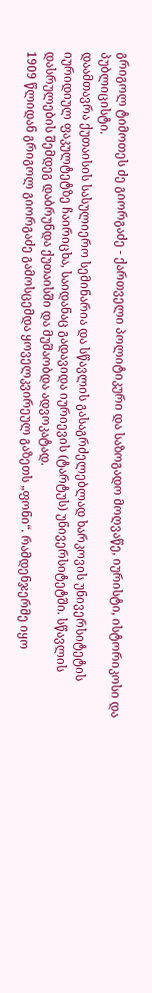გრიგოლ ტიმოთეს ძე გიორგაძე - ქართველი პოლიტიკური და საზოგადო მოღვაწე, იურისტი, ისტორიკოსი და პუბლიცისტი.
დაამთავრა ქუთაისის სასულიერო სემინარია და სწავლის გასაგრძელებლად ხარკოვის უნივერსიტეტის იურიდიულ ფაკულტეტზე ჩაირიცხა, საიდანაც გადავიდა იურიევის (ტარტუს) უნივერსიტეტში. სწავლის დასრულების შემდეგ დაბრუნდა ქუთაისში და მუშაობდა ადვოკატად.
1909 წლიდან გრიგოლ გიორგაძე გამოსცემდა ყოველკვირეულ გაზეთს „ფონი“. რამდენჯერმე იყო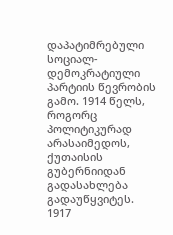დაპატიმრებული სოციალ-დემოკრატიული პარტიის წევრობის გამო. 1914 წელს, როგორც პოლიტიკურად არასაიმედოს, ქუთაისის გუბერნიიდან გადასახლება გადაუწყვიტეს.
1917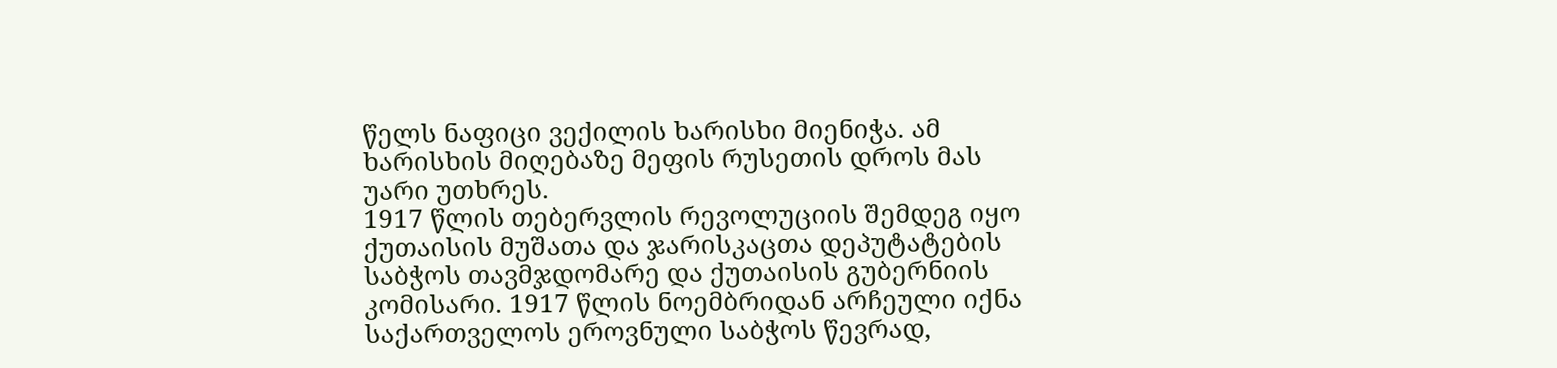წელს ნაფიცი ვექილის ხარისხი მიენიჭა. ამ ხარისხის მიღებაზე მეფის რუსეთის დროს მას უარი უთხრეს.
1917 წლის თებერვლის რევოლუციის შემდეგ იყო ქუთაისის მუშათა და ჯარისკაცთა დეპუტატების საბჭოს თავმჯდომარე და ქუთაისის გუბერნიის კომისარი. 1917 წლის ნოემბრიდან არჩეული იქნა საქართველოს ეროვნული საბჭოს წევრად,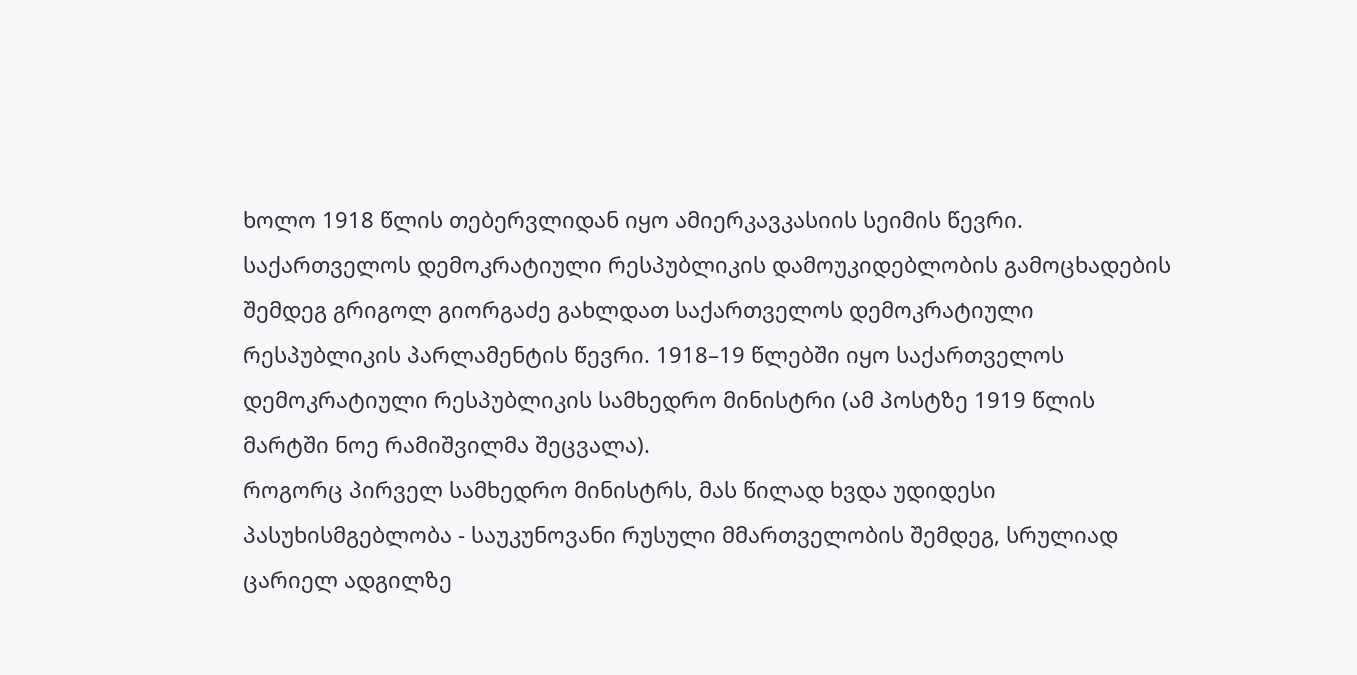ხოლო 1918 წლის თებერვლიდან იყო ამიერკავკასიის სეიმის წევრი. საქართველოს დემოკრატიული რესპუბლიკის დამოუკიდებლობის გამოცხადების შემდეგ გრიგოლ გიორგაძე გახლდათ საქართველოს დემოკრატიული რესპუბლიკის პარლამენტის წევრი. 1918–19 წლებში იყო საქართველოს დემოკრატიული რესპუბლიკის სამხედრო მინისტრი (ამ პოსტზე 1919 წლის მარტში ნოე რამიშვილმა შეცვალა).
როგორც პირველ სამხედრო მინისტრს, მას წილად ხვდა უდიდესი პასუხისმგებლობა - საუკუნოვანი რუსული მმართველობის შემდეგ, სრულიად ცარიელ ადგილზე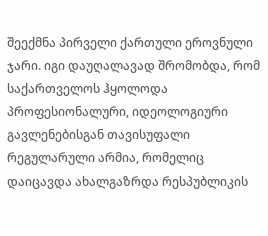შეექმნა პირველი ქართული ეროვნული ჯარი. იგი დაუღალავად შრომობდა, რომ საქართველოს ჰყოლოდა პროფესიონალური, იდეოლოგიური გავლენებისგან თავისუფალი რეგულარული არმია, რომელიც დაიცავდა ახალგაზრდა რესპუბლიკის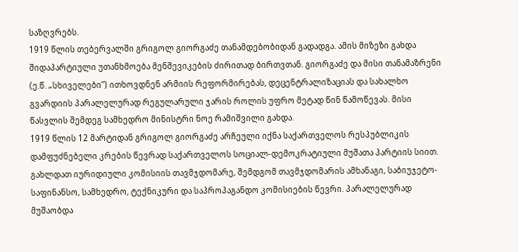საზღვრებს.
1919 წლის თებერვალში გრიგოლ გიორგაძე თანამდებობიდან გადადგა. ამის მიზეზი გახდა შიდაპარტიული უთანხმოება მენშევიკების ძირითად ბირთვთან. გიორგაძე და მისი თანამაზრენი (ე.წ. „სხიველები“) ითხოვდნენ არმიის რეფორმირებას, დეცენტრალიზაციას და სახალხო გვარდიის პარალელურად რეგულარული ჯარის როლის უფრო მეტად წინ წამოწევას. მისი წასვლის შემდეგ სამხედრო მინისტრი ნოე რამიშვილი გახდა.
1919 წლის 12 მარტიდან გრიგოლ გიორგაძე არჩეული იქნა საქართველოს რესპუბლიკის დამფუძნებელი კრების წევრად საქართველოს სოციალ-დემოკრატიული მუშათა პარტიის სიით. გახლდათ იურიდიული კომისიის თავმჯდომარე, შემდგომ თავმჯდომარის ამხანაგი, საბიუჯეტო-საფინანსო, სამხედრო, ტექნიკური და საპროპაგანდო კომისიების წევრი. პარალელურად მუშაობდა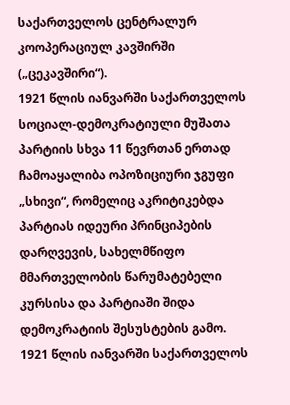საქართველოს ცენტრალურ კოოპერაციულ კავშირში („ცეკავშირი“).
1921 წლის იანვარში საქართველოს სოციალ-დემოკრატიული მუშათა პარტიის სხვა 11 წევრთან ერთად ჩამოაყალიბა ოპოზიციური ჯგუფი „სხივი“, რომელიც აკრიტიკებდა პარტიას იდეური პრინციპების დარღვევის, სახელმწიფო მმართველობის წარუმატებელი კურსისა და პარტიაში შიდა დემოკრატიის შესუსტების გამო. 1921 წლის იანვარში საქართველოს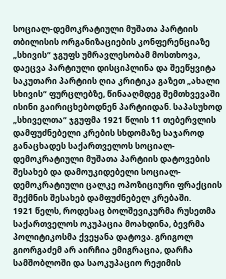სოციალ-დემოკრატიული მუშათა პარტიის თბილისის ორგანიზაციების კონფერენციაზე „სხივის“ ჯგუფს უმრავლესობამ მოსთხოვა, დაეცვა პარტიული დისციპლინა და შეეწყვიტა საკუთარი პარტიის ღია კრიტიკა გაზეთ „ახალი სხივის“ ფურცლებზე, წინააღმდეგ შემთხვევაში ისინი გაირიცხებოდნენ პარტიიდან. საპასუხოდ „სხიველთა“ ჯგუფმა 1921 წლის 11 თებერვლის დამფუძნებელი კრების სხდომაზე საჯაროდ განაცხადეს საქართველოს სოციალ-დემოკრატიული მუშათა პარტიის დატოვების შესახებ და დამოუკიდებელი სოციალ-დემოკრატიული ცალკე ოპოზიციური ფრაქციის შექმნის შესახებ დამფუძნებელ კრებაში.
1921 წელს, როდესაც ბოლშევიკურმა რუსეთმა საქართველოს ოკუპაცია მოახდინა, ბევრმა პოლიტიკოსმა ქვეყანა დატოვა. გრიგოლ გიორგაძემ არ აირჩია ემიგრაცია, დარჩა სამშობლოში და საოკუპაციო რეჟიმის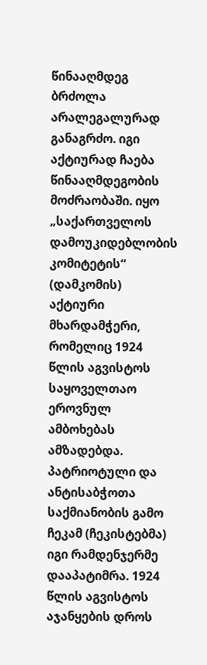წინააღმდეგ ბრძოლა არალეგალურად განაგრძო. იგი აქტიურად ჩაება წინააღმდეგობის მოძრაობაში. იყო „საქართველოს დამოუკიდებლობის კომიტეტის“ (დამკომის) აქტიური მხარდამჭერი, რომელიც 1924 წლის აგვისტოს საყოველთაო ეროვნულ ამბოხებას ამზადებდა.
პატრიოტული და ანტისაბჭოთა საქმიანობის გამო ჩეკამ (ჩეკისტებმა) იგი რამდენჯერმე დააპატიმრა. 1924 წლის აგვისტოს აჯანყების დროს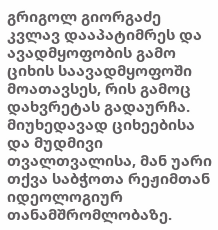გრიგოლ გიორგაძე კვლავ დააპატიმრეს და ავადმყოფობის გამო ციხის საავადმყოფოში მოათავსეს, რის გამოც დახვრეტას გადაურჩა.
მიუხედავად ციხეებისა და მუდმივი თვალთვალისა, მან უარი თქვა საბჭოთა რეჟიმთან იდეოლოგიურ თანამშრომლობაზე.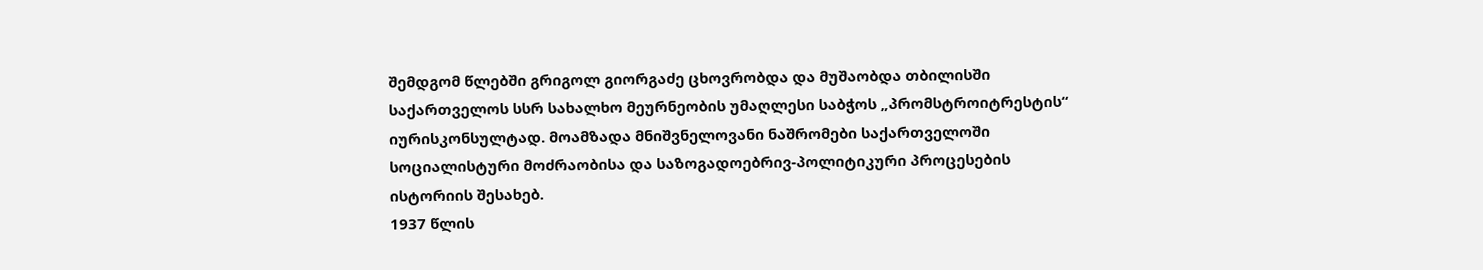შემდგომ წლებში გრიგოლ გიორგაძე ცხოვრობდა და მუშაობდა თბილისში საქართველოს სსრ სახალხო მეურნეობის უმაღლესი საბჭოს „პრომსტროიტრესტის“ იურისკონსულტად. მოამზადა მნიშვნელოვანი ნაშრომები საქართველოში სოციალისტური მოძრაობისა და საზოგადოებრივ-პოლიტიკური პროცესების ისტორიის შესახებ.
1937 წლის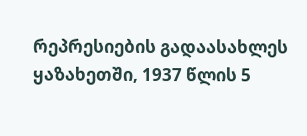რეპრესიების გადაასახლეს ყაზახეთში, 1937 წლის 5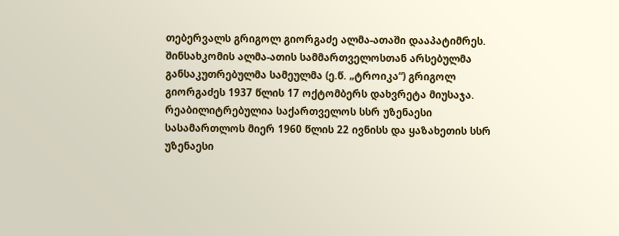თებერვალს გრიგოლ გიორგაძე ალმა-ათაში დააპატიმრეს. შინსახკომის ალმა-ათის სამმართველოსთან არსებულმა განსაკუთრებულმა სამეულმა (ე.წ. „ტროიკა“) გრიგოლ გიორგაძეს 1937 წლის 17 ოქტომბერს დახვრეტა მიუსაჯა.
რეაბილიტრებულია საქართველოს სსრ უზენაესი სასამართლოს მიერ 1960 წლის 22 ივნისს და ყაზახეთის სსრ უზენაესი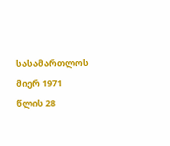სასამართლოს მიერ 1971 წლის 28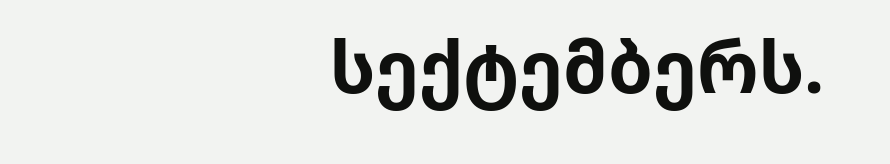სექტემბერს.